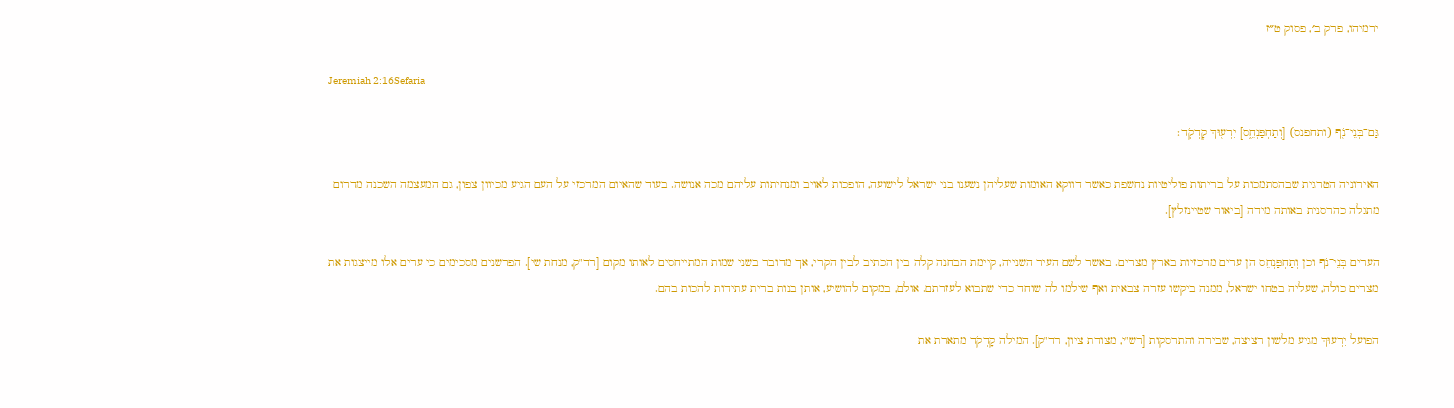ירמיהו, פרק ב׳, פסוק ט״ז

Jeremiah 2:16Sefaria

גַּם־בְּנֵי־נֹ֖ף (ותחפנס) [וְתַחְפַּנְחֵ֑ס] יִרְע֖וּךְ קׇדְקֹֽד׃

האירוניה הטרגית שבהסתמכות על בריתות פוליטיות נחשפת כאשר דווקא האומות שעליהן נשענו בני ישראל לישועה, הופכות לאויב ומנחיתות עליהם מכה אנושה. בעוד שהאיום המרכזי על העם הגיע מכיוון צפון, גם המעצמה השכנה מדרום מתגלה כהרסנית באותה מידה [ביאור שטיינזלץ].

הערים בְּנֵי־נֹף וכן וְתַחְפַּנְחֵס הן ערים מרכזיות בארץ מצרים. באשר לשם העיר השנייה, קיימת הבחנה קלה בין הכתיב לבין הקרי, אך מדובר בשני שמות המתייחסים לאותו מקום [רד"ק, מנחת שי]. הפרשנים מסכימים כי ערים אלו מייצגות את מצרים כולה, שעליה בטחו ישראל, ממנה ביקשו עזרה צבאית ואף שילמו לה שוחד כדי שתבוא לעזרתם. אולם, במקום להושיע, אותן בנות ברית עתידות להכות בהם.

הפועל יִרְעוּךְ מגיע מלשון רציצה, שבירה והתרסקות [רש"י, מצודת ציון, רד"ק]. המילה קָדְקֹד מתארת את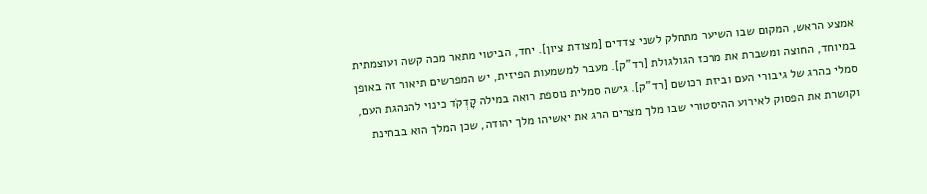אמצע הראש, המקום שבו השיער מתחלק לשני צדדים [מצודת ציון]. יחד, הביטוי מתאר מכה קשה ועוצמתית במיוחד, החוצה ומשברת את מרכז הגולגולת [רד"ק]. מעבר למשמעות הפיזית, יש המפרשים תיאור זה באופן סמלי כהרג של גיבורי העם וביזת רכושם [רד"ק]. גישה סמלית נוספת רואה במילה קָדְקֹד כינוי להנהגת העם, וקושרת את הפסוק לאירוע ההיסטורי שבו מלך מצרים הרג את יאשיהו מלך יהודה, שכן המלך הוא בבחינת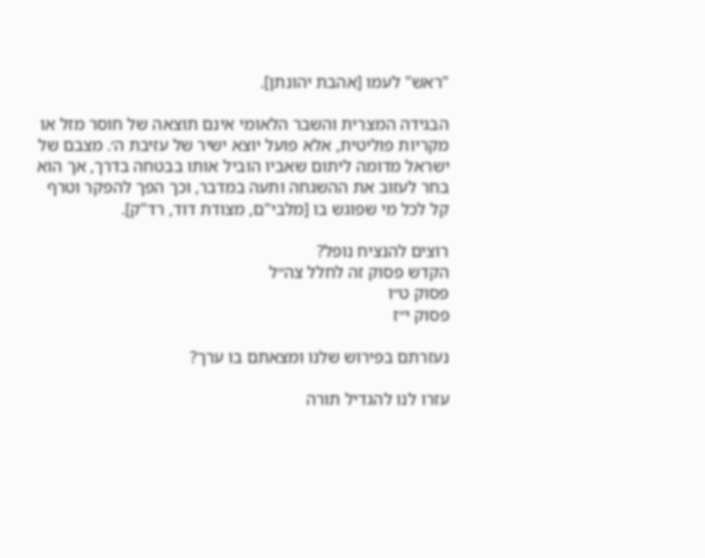"ראש" לעמו [אהבת יהונתן].

הבגידה המצרית והשבר הלאומי אינם תוצאה של חוסר מזל או מקריות פוליטית, אלא פועל יוצא ישיר של עזיבת ה׳. מצבם של ישראל מדומה ליתום שאביו הוביל אותו בבטחה בדרך, אך הוא בחר לעזוב את ההשגחה ותעה במדבר, וכך הפך להפקר וטרף קל לכל מי שפוגש בו [מלבי"ם, מצודת דוד, רד"ק].

רוצים להנציח נופל?
הקדש פסוק זה לחלל צה״ל
פסוק ט״ו
פסוק י״ז

נעזרתם בפירוש שלנו ומצאתם בו ערך?

עזרו לנו להגדיל תורה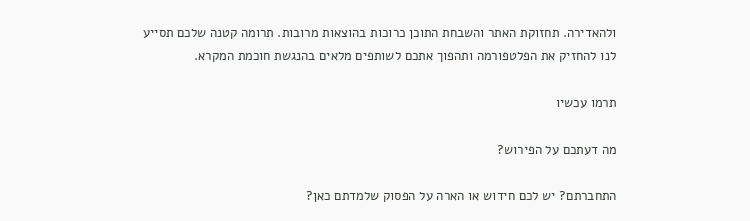ולהאדירה. תחזוקת האתר והשבחת התוכן כרוכות בהוצאות מרובות. תרומה קטנה שלכם תסייע לנו להחזיק את הפלטפורמה ותהפוך אתכם לשותפים מלאים בהנגשת חוכמת המקרא.

תרמו עכשיו

מה דעתכם על הפירוש?

התחברתם? יש לכם חידוש או הארה על הפסוק שלמדתם כאן?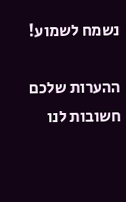נשמח לשמוע!

ההערות שלכם חשובות לנו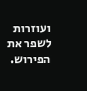ועוזרות לשפר את הפירוש.